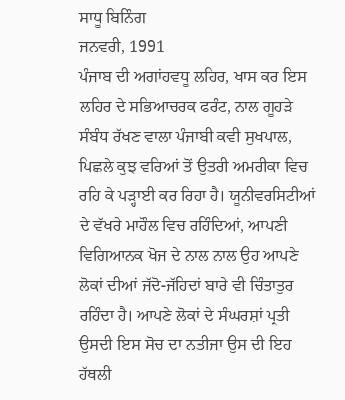ਸਾਧੂ ਬਿਨਿੰਗ
ਜਨਵਰੀ, 1991
ਪੰਜਾਬ ਦੀ ਅਗਾਂਹਵਧੂ ਲਹਿਰ, ਖਾਸ ਕਰ ਇਸ ਲਹਿਰ ਦੇ ਸਭਿਆਚਰਕ ਫਰੰਟ, ਨਾਲ ਗੂਹੜੇ ਸੰਬੰਧ ਰੱਖਣ ਵਾਲਾ ਪੰਜਾਬੀ ਕਵੀ ਸੁਖਪਾਲ, ਪਿਛਲੇ ਕੁਝ ਵਰਿਆਂ ਤੋਂ ਉਤਰੀ ਅਮਰੀਕਾ ਵਿਚ ਰਹਿ ਕੇ ਪੜ੍ਹਾਈ ਕਰ ਰਿਹਾ ਹੈ। ਯੂਨੀਵਰਸਿਟੀਆਂ ਦੇ ਵੱਖਰੇ ਮਾਹੌਲ ਵਿਚ ਰਹਿੰਦਿਆਂ, ਆਪਣੀ ਵਿਗਿਆਨਕ ਖੋਜ ਦੇ ਨਾਲ ਨਾਲ ਉਹ ਆਪਣੇ ਲੋਕਾਂ ਦੀਆਂ ਜੱਦੋ-ਜੱਹਿਦਾਂ ਬਾਰੇ ਵੀ ਚਿੰਤਾਤੁਰ ਰਹਿੰਦਾ ਹੈ। ਆਪਣੇ ਲੋਕਾਂ ਦੇ ਸੰਘਰਸ਼ਾਂ ਪ੍ਰਤੀ ਉਸਦੀ ਇਸ ਸੋਚ ਦਾ ਨਤੀਜਾ ਉਸ ਦੀ ਇਹ ਹੱਥਲੀ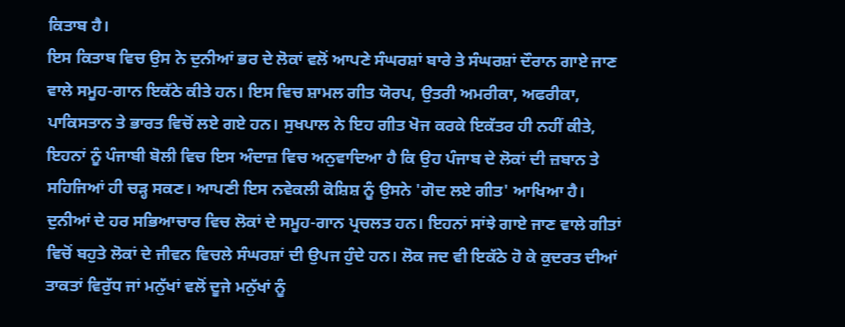ਕਿਤਾਬ ਹੈ।
ਇਸ ਕਿਤਾਬ ਵਿਚ ਉਸ ਨੇ ਦੁਨੀਆਂ ਭਰ ਦੇ ਲੋਕਾਂ ਵਲੋਂ ਆਪਣੇ ਸੰਘਰਸ਼ਾਂ ਬਾਰੇ ਤੇ ਸੰਘਰਸ਼ਾਂ ਦੌਰਾਨ ਗਾਏ ਜਾਣ ਵਾਲੇ ਸਮੂਹ-ਗਾਨ ਇਕੱਠੇ ਕੀਤੇ ਹਨ। ਇਸ ਵਿਚ ਸ਼ਾਮਲ ਗੀਤ ਯੋਰਪ, ਉਤਰੀ ਅਮਰੀਕਾ, ਅਫਰੀਕਾ, ਪਾਕਿਸਤਾਨ ਤੇ ਭਾਰਤ ਵਿਚੋਂ ਲਏ ਗਏ ਹਨ। ਸੁਖਪਾਲ ਨੇ ਇਹ ਗੀਤ ਖੋਜ ਕਰਕੇ ਇਕੱਤਰ ਹੀ ਨਹੀਂ ਕੀਤੇ, ਇਹਨਾਂ ਨੂੰ ਪੰਜਾਬੀ ਬੋਲੀ ਵਿਚ ਇਸ ਅੰਦਾਜ਼ ਵਿਚ ਅਨੁਵਾਦਿਆ ਹੈ ਕਿ ਉਹ ਪੰਜਾਬ ਦੇ ਲੋਕਾਂ ਦੀ ਜ਼ਬਾਨ ਤੇ ਸਹਿਜਿਆਂ ਹੀ ਚੜ੍ਹ ਸਕਣ। ਆਪਣੀ ਇਸ ਨਵੇਕਲੀ ਕੋਸ਼ਿਸ਼ ਨੂੰ ਉਸਨੇ 'ਗੋਦ ਲਏ ਗੀਤ' ਆਖਿਆ ਹੈ।
ਦੁਨੀਆਂ ਦੇ ਹਰ ਸਭਿਆਚਾਰ ਵਿਚ ਲੋਕਾਂ ਦੇ ਸਮੂਹ-ਗਾਨ ਪ੍ਰਚਲਤ ਹਨ। ਇਹਨਾਂ ਸਾਂਝੇ ਗਾਏ ਜਾਣ ਵਾਲੇ ਗੀਤਾਂ ਵਿਚੋਂ ਬਹੁਤੇ ਲੋਕਾਂ ਦੇ ਜੀਵਨ ਵਿਚਲੇ ਸੰਘਰਸ਼ਾਂ ਦੀ ਉਪਜ ਹੁੰਦੇ ਹਨ। ਲੋਕ ਜਦ ਵੀ ਇਕੱਠੇ ਹੋ ਕੇ ਕੁਦਰਤ ਦੀਆਂ ਤਾਕਤਾਂ ਵਿਰੁੱਧ ਜਾਂ ਮਨੁੱਖਾਂ ਵਲੋਂ ਦੂਜੇ ਮਨੁੱਖਾਂ ਨੂੰ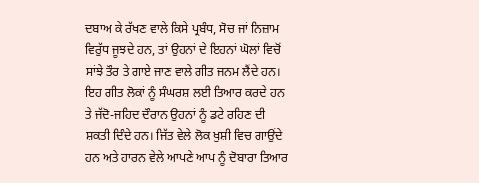ਦਬਾਅ ਕੇ ਰੱਖਣ ਵਾਲੇ ਕਿਸੇ ਪ੍ਰਬੰਧ, ਸੋਚ ਜਾਂ ਨਿਜ਼ਾਮ ਵਿਰੁੱਧ ਜੂਝਦੇ ਹਨ, ਤਾਂ ਉਹਨਾਂ ਦੇ ਇਹਨਾਂ ਘੋਲਾਂ ਵਿਚੋਂ ਸਾਂਝੇ ਤੌਰ ਤੇ ਗਾਏ ਜਾਣ ਵਾਲੇ ਗੀਤ ਜਨਮ ਲੈਂਦੇ ਹਨ। ਇਹ ਗੀਤ ਲੋਕਾਂ ਨੂੰ ਸੰਘਰਸ਼ ਲਈ ਤਿਆਰ ਕਰਦੇ ਹਨ ਤੇ ਜੱਦੋ-ਜਹਿਦ ਦੌਰਾਨ ਉਹਨਾਂ ਨੂੰ ਡਟੇ ਰਹਿਣ ਦੀ ਸ਼ਕਤੀ ਦਿੰਦੇ ਹਨ। ਜਿੱਤ ਵੇਲੇ ਲੋਕ ਖੁਸ਼ੀ ਵਿਚ ਗਾਉਂਦੇ ਹਨ ਅਤੇ ਹਾਰਨ ਵੇਲੇ ਆਪਣੇ ਆਪ ਨੂੰ ਦੋਬਾਰਾ ਤਿਆਰ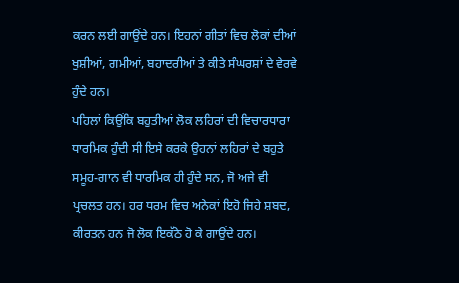ਕਰਨ ਲਈ ਗਾਉਂਦੇ ਹਨ। ਇਹਨਾਂ ਗੀਤਾਂ ਵਿਚ ਲੋਕਾਂ ਦੀਆਂ ਖੁਸ਼ੀਆਂ, ਗਮੀਆਂ, ਬਹਾਦਰੀਆਂ ਤੇ ਕੀਤੇ ਸੰਘਰਸ਼ਾਂ ਦੇ ਵੇਰਵੇ ਹੁੰਦੇ ਹਨ।
ਪਹਿਲਾਂ ਕਿਉਂਕਿ ਬਹੁਤੀਆਂ ਲੋਕ ਲਹਿਰਾਂ ਦੀ ਵਿਚਾਰਧਾਰਾ ਧਾਰਮਿਕ ਹੁੰਦੀ ਸੀ ਇਸੇ ਕਰਕੇ ਉਹਨਾਂ ਲਹਿਰਾਂ ਦੇ ਬਹੁਤੇ ਸਮੂਹ-ਗਾਨ ਵੀ ਧਾਰਮਿਕ ਹੀ ਹੁੰਦੇ ਸਨ, ਜੋ ਅਜੇ ਵੀ ਪ੍ਰਚਲਤ ਹਨ। ਹਰ ਧਰਮ ਵਿਚ ਅਨੇਕਾਂ ਇਹੋ ਜਿਹੇ ਸ਼ਬਦ, ਕੀਰਤਨ ਹਨ ਜੋ ਲੋਕ ਇਕੱਠੇ ਹੋ ਕੇ ਗਾਉਂਦੇ ਹਨ।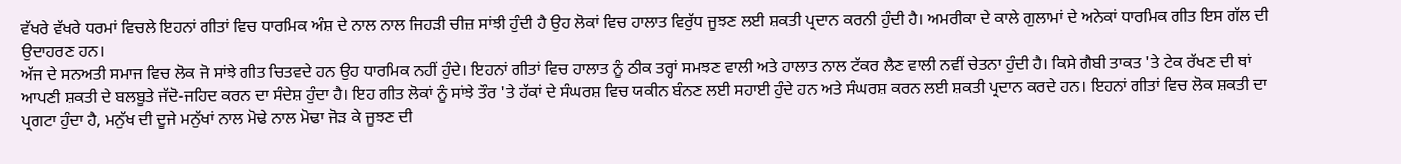ਵੱਖਰੇ ਵੱਖਰੇ ਧਰਮਾਂ ਵਿਚਲੇ ਇਹਨਾਂ ਗੀਤਾਂ ਵਿਚ ਧਾਰਮਿਕ ਅੰਸ਼ ਦੇ ਨਾਲ ਨਾਲ ਜਿਹੜੀ ਚੀਜ਼ ਸਾਂਝੀ ਹੁੰਦੀ ਹੈ ਉਹ ਲੋਕਾਂ ਵਿਚ ਹਾਲਾਤ ਵਿਰੁੱਧ ਜੂਝਣ ਲਈ ਸ਼ਕਤੀ ਪ੍ਰਦਾਨ ਕਰਨੀ ਹੁੰਦੀ ਹੈ। ਅਮਰੀਕਾ ਦੇ ਕਾਲੇ ਗੁਲਾਮਾਂ ਦੇ ਅਨੇਕਾਂ ਧਾਰਮਿਕ ਗੀਤ ਇਸ ਗੱਲ ਦੀ ਉਦਾਹਰਣ ਹਨ।
ਅੱਜ ਦੇ ਸਨਅਤੀ ਸਮਾਜ ਵਿਚ ਲੋਕ ਜੋ ਸਾਂਝੇ ਗੀਤ ਚਿਤਵਦੇ ਹਨ ਉਹ ਧਾਰਮਿਕ ਨਹੀਂ ਹੁੰਦੇ। ਇਹਨਾਂ ਗੀਤਾਂ ਵਿਚ ਹਾਲਾਤ ਨੂੰ ਠੀਕ ਤਰ੍ਹਾਂ ਸਮਝਣ ਵਾਲੀ ਅਤੇ ਹਾਲਾਤ ਨਾਲ ਟੱਕਰ ਲੈਣ ਵਾਲੀ ਨਵੀਂ ਚੇਤਨਾ ਹੁੰਦੀ ਹੈ। ਕਿਸੇ ਗੈਬੀ ਤਾਕਤ 'ਤੇ ਟੇਕ ਰੱਖਣ ਦੀ ਥਾਂ ਆਪਣੀ ਸ਼ਕਤੀ ਦੇ ਬਲਬੂਤੇ ਜੱਦੋ-ਜਹਿਦ ਕਰਨ ਦਾ ਸੰਦੇਸ਼ ਹੁੰਦਾ ਹੈ। ਇਹ ਗੀਤ ਲੋਕਾਂ ਨੂੰ ਸਾਂਝੇ ਤੌਰ 'ਤੇ ਹੱਕਾਂ ਦੇ ਸੰਘਰਸ਼ ਵਿਚ ਯਕੀਨ ਬੰਨਣ ਲਈ ਸਹਾਈ ਹੁੰਦੇ ਹਨ ਅਤੇ ਸੰਘਰਸ਼ ਕਰਨ ਲਈ ਸ਼ਕਤੀ ਪ੍ਰਦਾਨ ਕਰਦੇ ਹਨ। ਇਹਨਾਂ ਗੀਤਾਂ ਵਿਚ ਲੋਕ ਸ਼ਕਤੀ ਦਾ ਪ੍ਰਗਟਾ ਹੁੰਦਾ ਹੈ, ਮਨੁੱਖ ਦੀ ਦੂਜੇ ਮਨੁੱਖਾਂ ਨਾਲ ਮੋਢੇ ਨਾਲ ਮੋਢਾ ਜੋੜ ਕੇ ਜੂਝਣ ਦੀ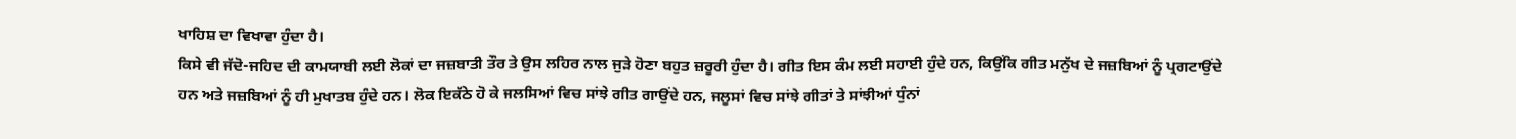ਖਾਹਿਸ਼ ਦਾ ਵਿਖਾਵਾ ਹੁੰਦਾ ਹੈ।
ਕਿਸੇ ਵੀ ਜੱਦੋ-ਜਹਿਦ ਦੀ ਕਾਮਯਾਬੀ ਲਈ ਲੋਕਾਂ ਦਾ ਜਜ਼ਬਾਤੀ ਤੌਰ ਤੇ ਉਸ ਲਹਿਰ ਨਾਲ ਜੁੜੇ ਹੋਣਾ ਬਹੁਤ ਜ਼ਰੂਰੀ ਹੁੰਦਾ ਹੈ। ਗੀਤ ਇਸ ਕੰਮ ਲਈ ਸਹਾਈ ਹੁੰਦੇ ਹਨ, ਕਿਉਂਕਿ ਗੀਤ ਮਨੁੱਖ ਦੇ ਜਜ਼ਬਿਆਂ ਨੂੰ ਪ੍ਰਗਟਾਉਂਦੇ ਹਨ ਅਤੇ ਜਜ਼ਬਿਆਂ ਨੂੰ ਹੀ ਮੁਖਾਤਬ ਹੁੰਦੇ ਹਨ। ਲੋਕ ਇਕੱਠੇ ਹੋ ਕੇ ਜਲਸਿਆਂ ਵਿਚ ਸਾਂਝੇ ਗੀਤ ਗਾਉਂਦੇ ਹਨ, ਜਲੂਸਾਂ ਵਿਚ ਸਾਂਝੇ ਗੀਤਾਂ ਤੇ ਸਾਂਝੀਆਂ ਧੁੰਨਾਂ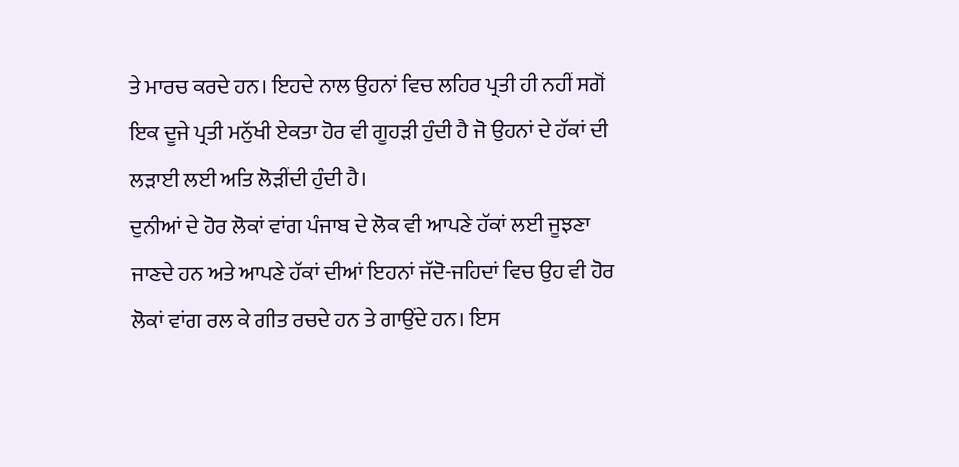ਤੇ ਮਾਰਚ ਕਰਦੇ ਹਨ। ਇਹਦੇ ਨਾਲ ਉਹਨਾਂ ਵਿਚ ਲਹਿਰ ਪ੍ਰਤੀ ਹੀ ਨਹੀਂ ਸਗੋਂ ਇਕ ਦੂਜੇ ਪ੍ਰਤੀ ਮਨੁੱਖੀ ਏਕਤਾ ਹੋਰ ਵੀ ਗੂਹੜੀ ਹੁੰਦੀ ਹੈ ਜੋ ਉਹਨਾਂ ਦੇ ਹੱਕਾਂ ਦੀ ਲੜਾਈ ਲਈ ਅਤਿ ਲੋੜੀਂਦੀ ਹੁੰਦੀ ਹੈ।
ਦੁਨੀਆਂ ਦੇ ਹੋਰ ਲੋਕਾਂ ਵਾਂਗ ਪੰਜਾਬ ਦੇ ਲੋਕ ਵੀ ਆਪਣੇ ਹੱਕਾਂ ਲਈ ਜੂਝਣਾ ਜਾਣਦੇ ਹਨ ਅਤੇ ਆਪਣੇ ਹੱਕਾਂ ਦੀਆਂ ਇਹਨਾਂ ਜੱਦੋ-ਜਹਿਦਾਂ ਵਿਚ ਉਹ ਵੀ ਹੋਰ ਲੋਕਾਂ ਵਾਂਗ ਰਲ ਕੇ ਗੀਤ ਰਚਦੇ ਹਨ ਤੇ ਗਾਉਂਦੇ ਹਨ। ਇਸ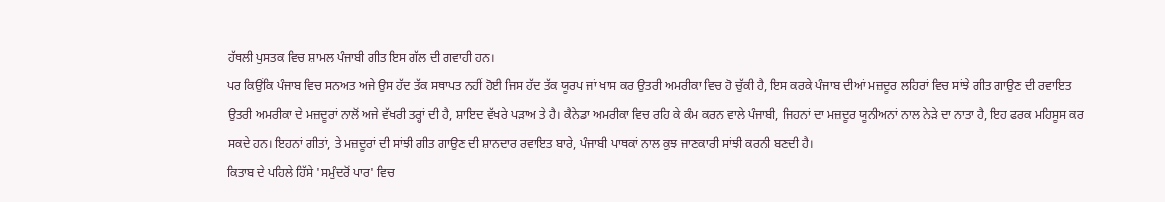ਹੱਥਲੀ ਪੁਸਤਕ ਵਿਚ ਸ਼ਾਮਲ ਪੰਜਾਬੀ ਗੀਤ ਇਸ ਗੱਲ ਦੀ ਗਵਾਹੀ ਹਨ।
ਪਰ ਕਿਉਂਕਿ ਪੰਜਾਬ ਵਿਚ ਸਨਅਤ ਅਜੇ ਉਸ ਹੱਦ ਤੱਕ ਸਥਾਪਤ ਨਹੀਂ ਹੋਈ ਜਿਸ ਹੱਦ ਤੱਕ ਯੂਰਪ ਜਾਂ ਖਾਸ ਕਰ ਉਤਰੀ ਅਮਰੀਕਾ ਵਿਚ ਹੋ ਚੁੱਕੀ ਹੈ, ਇਸ ਕਰਕੇ ਪੰਜਾਬ ਦੀਆਂ ਮਜ਼ਦੂਰ ਲਹਿਰਾਂ ਵਿਚ ਸਾਂਝੇ ਗੀਤ ਗਾਉਣ ਦੀ ਰਵਾਇਤ ਉਤਰੀ ਅਮਰੀਕਾ ਦੇ ਮਜ਼ਦੂਰਾਂ ਨਾਲੋਂ ਅਜੇ ਵੱਖਰੀ ਤਰ੍ਹਾਂ ਦੀ ਹੈ, ਸ਼ਾਇਦ ਵੱਖਰੇ ਪੜਾਅ ਤੇ ਹੈ। ਕੈਨੇਡਾ ਅਮਰੀਕਾ ਵਿਚ ਰਹਿ ਕੇ ਕੰਮ ਕਰਨ ਵਾਲੇ ਪੰਜਾਬੀ, ਜਿਹਨਾਂ ਦਾ ਮਜ਼ਦੂਰ ਯੂਨੀਅਨਾਂ ਨਾਲ ਨੇੜੇ ਦਾ ਨਾਤਾ ਹੈ, ਇਹ ਫਰਕ ਮਹਿਸੂਸ ਕਰ ਸਕਦੇ ਹਨ। ਇਹਨਾਂ ਗੀਤਾਂ, ਤੇ ਮਜ਼ਦੂਰਾਂ ਦੀ ਸਾਂਝੀ ਗੀਤ ਗਾਉਣ ਦੀ ਸ਼ਾਨਦਾਰ ਰਵਾਇਤ ਬਾਰੇ, ਪੰਜਾਬੀ ਪਾਥਕਾਂ ਨਾਲ ਕੁਝ ਜਾਣਕਾਰੀ ਸਾਂਝੀ ਕਰਨੀ ਬਣਦੀ ਹੈ।
ਕਿਤਾਬ ਦੇ ਪਹਿਲੇ ਹਿੱਸੇ 'ਸਮੁੰਦਰੋਂ ਪਾਰ' ਵਿਚ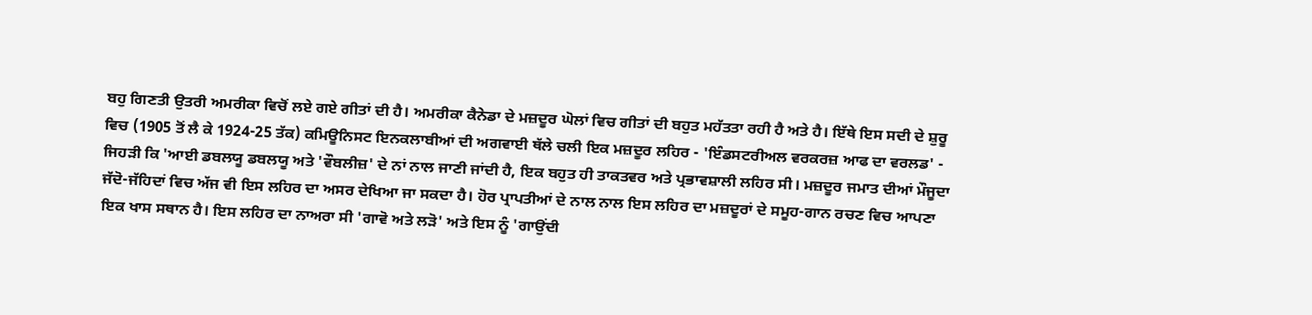ਬਹੁ ਗਿਣਤੀ ਉਤਰੀ ਅਮਰੀਕਾ ਵਿਚੋਂ ਲਏ ਗਏ ਗੀਤਾਂ ਦੀ ਹੈ। ਅਮਰੀਕਾ ਕੈਨੇਡਾ ਦੇ ਮਜ਼ਦੂਰ ਘੋਲਾਂ ਵਿਚ ਗੀਤਾਂ ਦੀ ਬਹੁਤ ਮਹੱਤਤਾ ਰਹੀ ਹੈ ਅਤੇ ਹੈ। ਇੱਥੇ ਇਸ ਸਦੀ ਦੇ ਸ਼ੁਰੂ ਵਿਚ (1905 ਤੋਂ ਲੈ ਕੇ 1924-25 ਤੱਕ) ਕਮਿਊਨਿਸਟ ਇਨਕਲਾਬੀਆਂ ਦੀ ਅਗਵਾਈ ਥੱਲੇ ਚਲੀ ਇਕ ਮਜ਼ਦੂਰ ਲਹਿਰ - 'ਇੰਡਸਟਰੀਅਲ ਵਰਕਰਜ਼ ਆਫ ਦਾ ਵਰਲਡ' - ਜਿਹੜੀ ਕਿ 'ਆਈ ਡਬਲਯੂ ਡਬਲਯੂ ਅਤੇ 'ਵੌਬਲੀਜ਼' ਦੇ ਨਾਂ ਨਾਲ ਜਾਣੀ ਜਾਂਦੀ ਹੈ, ਇਕ ਬਹੁਤ ਹੀ ਤਾਕਤਵਰ ਅਤੇ ਪ੍ਰਭਾਵਸ਼ਾਲੀ ਲਹਿਰ ਸੀ। ਮਜ਼ਦੂਰ ਜਮਾਤ ਦੀਆਂ ਮੌਜੂਦਾ ਜੱਦੋ-ਜੱਹਿਦਾਂ ਵਿਚ ਅੱਜ ਵੀ ਇਸ ਲਹਿਰ ਦਾ ਅਸਰ ਦੇਖਿਆ ਜਾ ਸਕਦਾ ਹੈ। ਹੋਰ ਪ੍ਰਾਪਤੀਆਂ ਦੇ ਨਾਲ ਨਾਲ ਇਸ ਲਹਿਰ ਦਾ ਮਜ਼ਦੂਰਾਂ ਦੇ ਸਮੂਹ-ਗਾਨ ਰਚਣ ਵਿਚ ਆਪਣਾ ਇਕ ਖਾਸ ਸਥਾਨ ਹੈ। ਇਸ ਲਹਿਰ ਦਾ ਨਾਅਰਾ ਸੀ 'ਗਾਵੋ ਅਤੇ ਲੜੋ' ਅਤੇ ਇਸ ਨੂੰ 'ਗਾਉਂਦੀ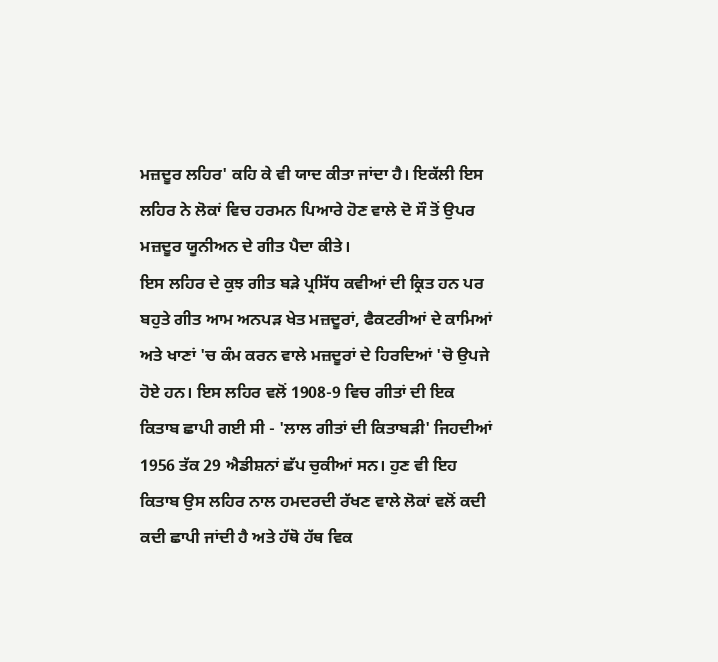ਮਜ਼ਦੂਰ ਲਹਿਰ' ਕਹਿ ਕੇ ਵੀ ਯਾਦ ਕੀਤਾ ਜਾਂਦਾ ਹੈ। ਇਕੱਲੀ ਇਸ ਲਹਿਰ ਨੇ ਲੋਕਾਂ ਵਿਚ ਹਰਮਨ ਪਿਆਰੇ ਹੋਣ ਵਾਲੇ ਦੋ ਸੌ ਤੋਂ ਉਪਰ ਮਜ਼ਦੂਰ ਯੂਨੀਅਨ ਦੇ ਗੀਤ ਪੈਦਾ ਕੀਤੇ।
ਇਸ ਲਹਿਰ ਦੇ ਕੁਝ ਗੀਤ ਬੜੇ ਪ੍ਰਸਿੱਧ ਕਵੀਆਂ ਦੀ ਕ੍ਰਿਤ ਹਨ ਪਰ ਬਹੁਤੇ ਗੀਤ ਆਮ ਅਨਪੜ ਖੇਤ ਮਜ਼ਦੂਰਾਂ, ਫੈਕਟਰੀਆਂ ਦੇ ਕਾਮਿਆਂ ਅਤੇ ਖਾਣਾਂ 'ਚ ਕੰਮ ਕਰਨ ਵਾਲੇ ਮਜ਼ਦੂਰਾਂ ਦੇ ਹਿਰਦਿਆਂ 'ਚੋ ਉਪਜੇ ਹੋਏ ਹਨ। ਇਸ ਲਹਿਰ ਵਲੋਂ 1908-9 ਵਿਚ ਗੀਤਾਂ ਦੀ ਇਕ ਕਿਤਾਬ ਛਾਪੀ ਗਈ ਸੀ - 'ਲਾਲ ਗੀਤਾਂ ਦੀ ਕਿਤਾਬੜੀ' ਜਿਹਦੀਆਂ 1956 ਤੱਕ 29 ਐਡੀਸ਼ਨਾਂ ਛੱਪ ਚੁਕੀਆਂ ਸਨ। ਹੁਣ ਵੀ ਇਹ ਕਿਤਾਬ ਉਸ ਲਹਿਰ ਨਾਲ ਹਮਦਰਦੀ ਰੱਖਣ ਵਾਲੇ ਲੋਕਾਂ ਵਲੋਂ ਕਦੀ ਕਦੀ ਛਾਪੀ ਜਾਂਦੀ ਹੈ ਅਤੇ ਹੱਥੋ ਹੱਥ ਵਿਕ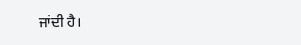ਜਾਂਦੀ ਹੈ।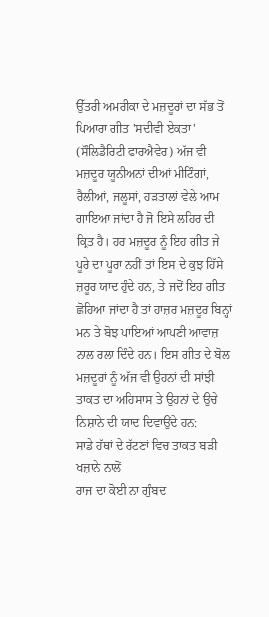ਉੱਤਰੀ ਅਮਰੀਕਾ ਦੇ ਮਜ਼ਦੂਰਾਂ ਦਾ ਸੱਭ ਤੋਂ ਪਿਆਰਾ ਗੀਤ 'ਸਦੀਵੀ ਏਕਤਾ' (ਸੌਲਿਡੈਰਿਟੀ ਫਾਰਐਵੇਰ) ਅੱਜ ਵੀ ਮਜ਼ਦੂਰ ਯੂਨੀਅਨਾਂ ਦੀਆਂ ਮੀਟਿੰਗਾਂ, ਰੈਲੀਆਂ, ਜਲੂਸਾਂ, ਹੜਤਾਲਾਂ ਵੇਲੇ ਆਮ ਗਾਇਆ ਜਾਂਦਾ ਹੈ ਜੋ ਇਸੇ ਲਹਿਰ ਦੀ ਕ੍ਰਿਤ ਹੈ। ਹਰ ਮਜ਼ਦੂਰ ਨੂੰ ਇਹ ਗੀਤ ਜੇ ਪੂਰੇ ਦਾ ਪੂਰਾ ਨਹੀਂ ਤਾਂ ਇਸ ਦੇ ਕੁਝ ਹਿੱਸੇ ਜ਼ਰੂਰ ਯਾਦ ਹੁੰਦੇ ਹਨ, ਤੇ ਜਦੋਂ ਇਹ ਗੀਤ ਛੋਹਿਆ ਜਾਂਦਾ ਹੈ ਤਾਂ ਹਾਜ਼ਰ ਮਜ਼ਦੂਰ ਬਿਨ੍ਹਾਂ ਮਨ ਤੇ ਬੋਝ ਪਾਇਆਂ ਆਪਣੀ ਆਵਾਜ਼ ਨਾਲ ਰਲਾ ਦਿੰਦੇ ਹਨ। ਇਸ ਗੀਤ ਦੇ ਬੋਲ ਮਜ਼ਦੂਰਾਂ ਨੂੰ ਅੱਜ ਵੀ ਉਹਨਾਂ ਦੀ ਸਾਂਝੀ ਤਾਕਤ ਦਾ ਅਹਿਸਾਸ ਤੇ ਉਹਨਾਂ ਦੇ ਉਚੇ ਨਿਸ਼ਾਨੇ ਦੀ ਯਾਦ ਦਿਵਾਉਂਦੇ ਹਨ:
ਸਾਡੇ ਹੱਥਾਂ ਦੇ ਰੱਟਣਾਂ ਵਿਚ ਤਾਕਤ ਬੜੀ ਖਜ਼ਾਨੇ ਨਾਲੋਂ
ਰਾਜ ਦਾ ਕੋਈ ਨਾ ਗੁੰਬਦ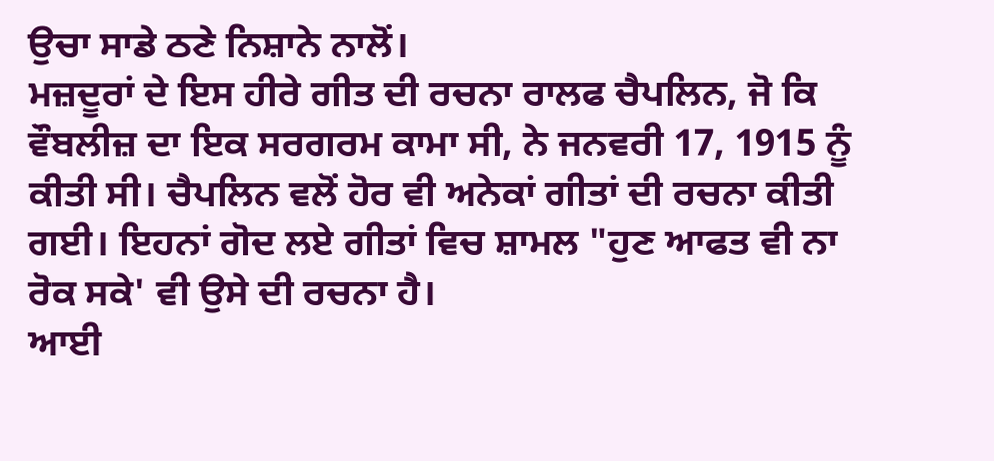ਉਚਾ ਸਾਡੇ ਠਣੇ ਨਿਸ਼ਾਨੇ ਨਾਲੋਂ।
ਮਜ਼ਦੂਰਾਂ ਦੇ ਇਸ ਹੀਰੇ ਗੀਤ ਦੀ ਰਚਨਾ ਰਾਲਫ ਚੈਪਲਿਨ, ਜੋ ਕਿ ਵੌਬਲੀਜ਼ ਦਾ ਇਕ ਸਰਗਰਮ ਕਾਮਾ ਸੀ, ਨੇ ਜਨਵਰੀ 17, 1915 ਨੂੰ ਕੀਤੀ ਸੀ। ਚੈਪਲਿਨ ਵਲੋਂ ਹੋਰ ਵੀ ਅਨੇਕਾਂ ਗੀਤਾਂ ਦੀ ਰਚਨਾ ਕੀਤੀ ਗਈ। ਇਹਨਾਂ ਗੋਦ ਲਏ ਗੀਤਾਂ ਵਿਚ ਸ਼ਾਮਲ "ਹੁਣ ਆਫਤ ਵੀ ਨਾ ਰੋਕ ਸਕੇ' ਵੀ ਉਸੇ ਦੀ ਰਚਨਾ ਹੈ।
ਆਈ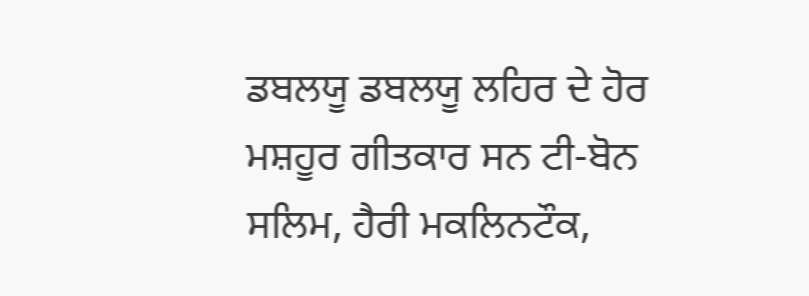ਡਬਲਯੂ ਡਬਲਯੂ ਲਹਿਰ ਦੇ ਹੋਰ ਮਸ਼ਹੂਰ ਗੀਤਕਾਰ ਸਨ ਟੀ-ਬੋਨ ਸਲਿਮ, ਹੈਰੀ ਮਕਲਿਨਟੌਕ,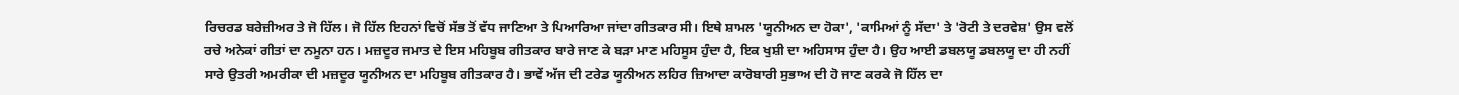ਰਿਚਰਡ ਬਰੇਜ਼ੀਅਰ ਤੇ ਜੋ ਹਿੱਲ। ਜੋ ਹਿੱਲ ਇਹਨਾਂ ਵਿਚੋਂ ਸੱਭ ਤੋਂ ਵੱਧ ਜਾਣਿਆ ਤੇ ਪਿਆਰਿਆ ਜਾਂਦਾ ਗੀਤਕਾਰ ਸੀ। ਇਥੇ ਸ਼ਾਮਲ 'ਯੂਨੀਅਨ ਦਾ ਹੋਕਾ', 'ਕਾਮਿਆਂ ਨੂੰ ਸੱਦਾ' ਤੇ 'ਰੋਟੀ ਤੇ ਦਰਵੇਸ਼' ਉਸ ਵਲੋਂ ਰਚੇ ਅਨੇਕਾਂ ਗੀਤਾਂ ਦਾ ਨਮੂਨਾ ਹਨ। ਮਜ਼ਦੂਰ ਜਮਾਤ ਦੇ ਇਸ ਮਹਿਬੂਬ ਗੀਤਕਾਰ ਬਾਰੇ ਜਾਣ ਕੇ ਬੜਾ ਮਾਣ ਮਹਿਸੂਸ ਹੁੰਦਾ ਹੈ, ਇਕ ਖੁਸ਼ੀ ਦਾ ਅਹਿਸਾਸ ਹੁੰਦਾ ਹੈ। ਉਹ ਆਈ ਡਬਲਯੂ ਡਬਲਯੂ ਦਾ ਹੀ ਨਹੀਂ ਸਾਰੇ ਉਤਰੀ ਅਮਰੀਕਾ ਦੀ ਮਜ਼ਦੂਰ ਯੂਨੀਅਨ ਦਾ ਮਹਿਬੂਬ ਗੀਤਕਾਰ ਹੈ। ਭਾਵੇਂ ਅੱਜ ਦੀ ਟਰੇਡ ਯੂਨੀਅਨ ਲਹਿਰ ਜ਼ਿਆਦਾ ਕਾਰੋਬਾਰੀ ਸੁਭਾਅ ਦੀ ਹੋ ਜਾਣ ਕਰਕੇ ਜੋ ਹਿੱਲ ਦਾ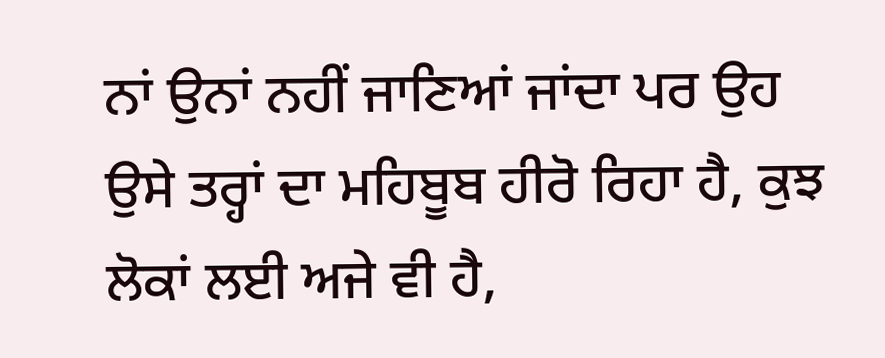ਨਾਂ ਉਨਾਂ ਨਹੀਂ ਜਾਣਿਆਂ ਜਾਂਦਾ ਪਰ ਉਹ ਉਸੇ ਤਰ੍ਹਾਂ ਦਾ ਮਹਿਬੂਬ ਹੀਰੋ ਰਿਹਾ ਹੈ, ਕੁਝ ਲੋਕਾਂ ਲਈ ਅਜੇ ਵੀ ਹੈ,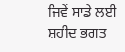ਜਿਵੇਂ ਸਾਡੇ ਲਈ ਸ਼ਹੀਦ ਭਗਤ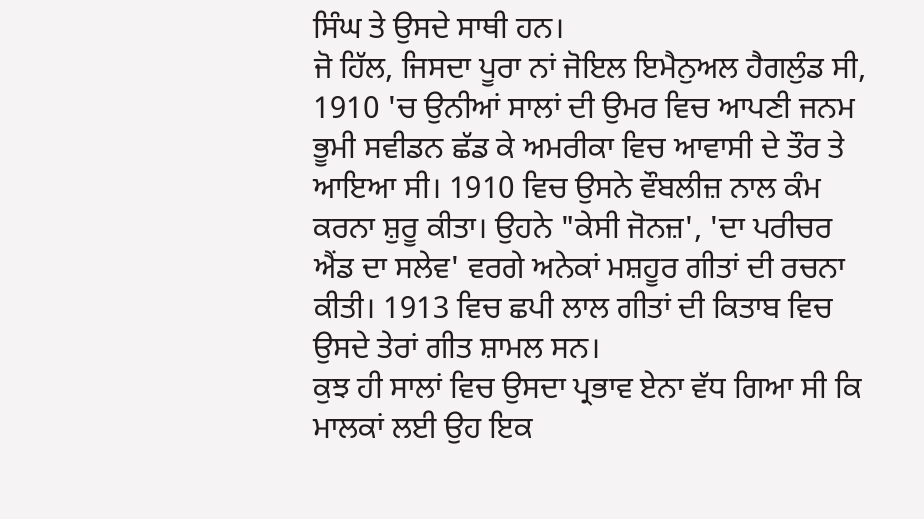ਸਿੰਘ ਤੇ ਉਸਦੇ ਸਾਥੀ ਹਨ।
ਜੋ ਹਿੱਲ, ਜਿਸਦਾ ਪੂਰਾ ਨਾਂ ਜੋਇਲ ਇਮੈਨੁਅਲ ਹੈਗਲੁੰਡ ਸੀ, 1910 'ਚ ਉਨੀਆਂ ਸਾਲਾਂ ਦੀ ਉਮਰ ਵਿਚ ਆਪਣੀ ਜਨਮ ਭੂਮੀ ਸਵੀਡਨ ਛੱਡ ਕੇ ਅਮਰੀਕਾ ਵਿਚ ਆਵਾਸੀ ਦੇ ਤੌਰ ਤੇ ਆਇਆ ਸੀ। 1910 ਵਿਚ ਉਸਨੇ ਵੌਬਲੀਜ਼ ਨਾਲ ਕੰਮ ਕਰਨਾ ਸ਼ੁਰੂ ਕੀਤਾ। ਉਹਨੇ "ਕੇਸੀ ਜੋਨਜ਼', 'ਦਾ ਪਰੀਚਰ ਐਂਡ ਦਾ ਸਲੇਵ' ਵਰਗੇ ਅਨੇਕਾਂ ਮਸ਼ਹੂਰ ਗੀਤਾਂ ਦੀ ਰਚਨਾ ਕੀਤੀ। 1913 ਵਿਚ ਛਪੀ ਲਾਲ ਗੀਤਾਂ ਦੀ ਕਿਤਾਬ ਵਿਚ ਉਸਦੇ ਤੇਰਾਂ ਗੀਤ ਸ਼ਾਮਲ ਸਨ।
ਕੁਝ ਹੀ ਸਾਲਾਂ ਵਿਚ ਉਸਦਾ ਪ੍ਰਭਾਵ ਏਨਾ ਵੱਧ ਗਿਆ ਸੀ ਕਿ ਮਾਲਕਾਂ ਲਈ ਉਹ ਇਕ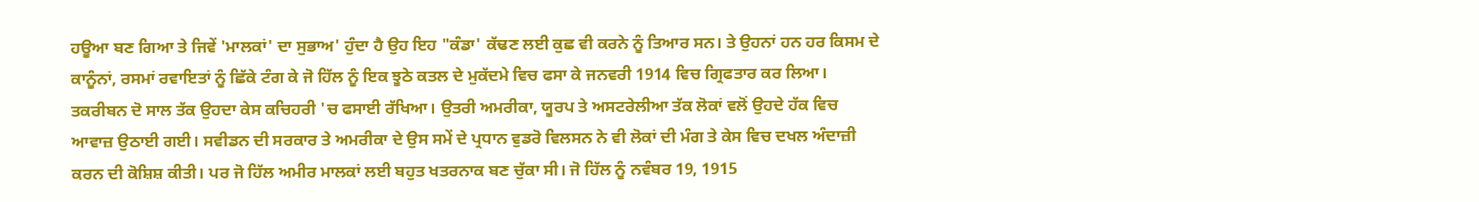ਹਊਆ ਬਣ ਗਿਆ ਤੇ ਜਿਵੇਂ 'ਮਾਲਕਾਂ' ਦਾ ਸੁਭਾਅ' ਹੁੰਦਾ ਹੈ ਉਹ ਇਹ "ਕੰਡਾ' ਕੱਢਣ ਲਈ ਕੁਛ ਵੀ ਕਰਨੇ ਨੂੰ ਤਿਆਰ ਸਨ। ਤੇ ਉਹਨਾਂ ਹਨ ਹਰ ਕਿਸਮ ਦੇ ਕਾਨੂੰਨਾਂ, ਰਸਮਾਂ ਰਵਾਇਤਾਂ ਨੂੰ ਛਿੱਕੇ ਟੰਗ ਕੇ ਜੋ ਹਿੱਲ ਨੂੰ ਇਕ ਝੂਠੇ ਕਤਲ ਦੇ ਮੁਕੱਦਮੇ ਵਿਚ ਫਸਾ ਕੇ ਜਨਵਰੀ 1914 ਵਿਚ ਗ੍ਰਿਫਤਾਰ ਕਰ ਲਿਆ। ਤਕਰੀਬਨ ਦੋ ਸਾਲ ਤੱਕ ਉਹਦਾ ਕੇਸ ਕਚਿਹਰੀ 'ਚ ਫਸਾਈ ਰੱਖਿਆ। ਉਤਰੀ ਅਮਰੀਕਾ, ਯੂਰਪ ਤੇ ਅਸਟਰੇਲੀਆ ਤੱਕ ਲੋਕਾਂ ਵਲੋਂ ਉਹਦੇ ਹੱਕ ਵਿਚ ਆਵਾਜ਼ ਉਠਾਈ ਗਈ। ਸਵੀਡਨ ਦੀ ਸਰਕਾਰ ਤੇ ਅਮਰੀਕਾ ਦੇ ਉਸ ਸਮੇਂ ਦੇ ਪ੍ਰਧਾਨ ਵੁਡਰੋ ਵਿਲਸਨ ਨੇ ਵੀ ਲੋਕਾਂ ਦੀ ਮੰਗ ਤੇ ਕੇਸ ਵਿਚ ਦਖਲ ਅੰਦਾਜ਼ੀ ਕਰਨ ਦੀ ਕੋਸ਼ਿਸ਼ ਕੀਤੀ। ਪਰ ਜੋ ਹਿੱਲ ਅਮੀਰ ਮਾਲਕਾਂ ਲਈ ਬਹੁਤ ਖਤਰਨਾਕ ਬਣ ਚੁੱਕਾ ਸੀ। ਜੋ ਹਿੱਲ ਨੂੰ ਨਵੰਬਰ 19, 1915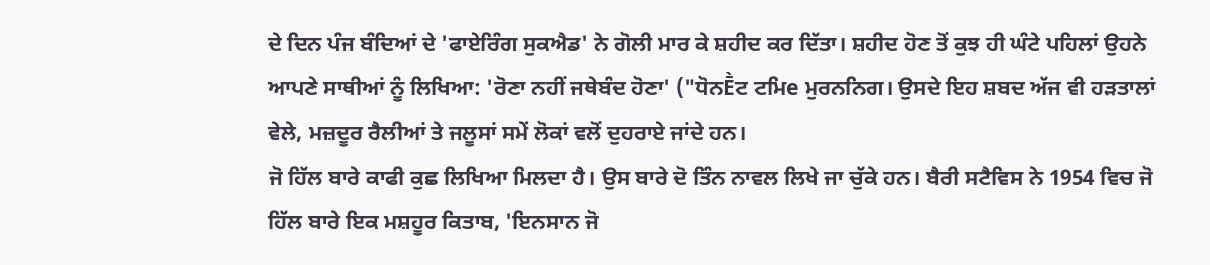ਦੇ ਦਿਨ ਪੰਜ ਬੰਦਿਆਂ ਦੇ 'ਫਾਏਰਿੰਗ ਸੁਕਐਡ' ਨੇ ਗੋਲੀ ਮਾਰ ਕੇ ਸ਼ਹੀਦ ਕਰ ਦਿੱਤਾ। ਸ਼ਹੀਦ ਹੋਣ ਤੋਂ ਕੁਝ ਹੀ ਘੰਟੇ ਪਹਿਲਾਂ ਉਹਨੇ ਆਪਣੇ ਸਾਥੀਆਂ ਨੂੰ ਲਿਖਿਆ: 'ਰੋਣਾ ਨਹੀਂ ਜਥੇਬੰਦ ਹੋਣਾ' ("ਧੋਨḔਟ ਟਮਿe ਮੁਰਨਨਿਗ। ਉਸਦੇ ਇਹ ਸ਼ਬਦ ਅੱਜ ਵੀ ਹੜਤਾਲਾਂ ਵੇਲੇ, ਮਜ਼ਦੂਰ ਰੈਲੀਆਂ ਤੇ ਜਲੂਸਾਂ ਸਮੇਂ ਲੋਕਾਂ ਵਲੋਂ ਦੁਹਰਾਏ ਜਾਂਦੇ ਹਨ।
ਜੋ ਹਿੱਲ ਬਾਰੇ ਕਾਫੀ ਕੁਛ ਲਿਖਿਆ ਮਿਲਦਾ ਹੈ। ਉਸ ਬਾਰੇ ਦੋ ਤਿੰਨ ਨਾਵਲ ਲਿਖੇ ਜਾ ਚੁੱਕੇ ਹਨ। ਬੈਰੀ ਸਟੈਵਿਸ ਨੇ 1954 ਵਿਚ ਜੋ ਹਿੱਲ ਬਾਰੇ ਇਕ ਮਸ਼ਹੂਰ ਕਿਤਾਬ, 'ਇਨਸਾਨ ਜੋ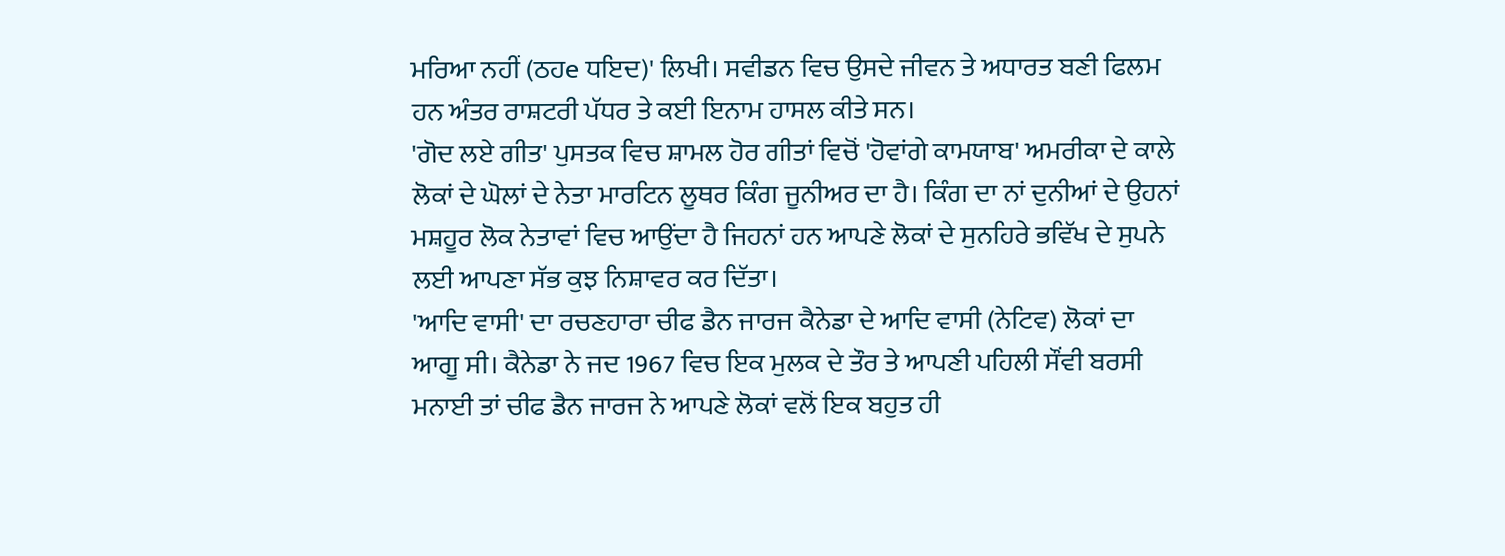ਮਰਿਆ ਨਹੀਂ (ਠਹe ਧਇਦ)' ਲਿਖੀ। ਸਵੀਡਨ ਵਿਚ ਉਸਦੇ ਜੀਵਨ ਤੇ ਅਧਾਰਤ ਬਣੀ ਫਿਲਮ ਹਨ ਅੰਤਰ ਰਾਸ਼ਟਰੀ ਪੱਧਰ ਤੇ ਕਈ ਇਨਾਮ ਹਾਸਲ ਕੀਤੇ ਸਨ।
'ਗੋਦ ਲਏ ਗੀਤ' ਪੁਸਤਕ ਵਿਚ ਸ਼ਾਮਲ ਹੋਰ ਗੀਤਾਂ ਵਿਚੋਂ 'ਹੋਵਾਂਗੇ ਕਾਮਯਾਬ' ਅਮਰੀਕਾ ਦੇ ਕਾਲੇ ਲੋਕਾਂ ਦੇ ਘੋਲਾਂ ਦੇ ਨੇਤਾ ਮਾਰਟਿਨ ਲੂਥਰ ਕਿੰਗ ਜੂਨੀਅਰ ਦਾ ਹੈ। ਕਿੰਗ ਦਾ ਨਾਂ ਦੁਨੀਆਂ ਦੇ ਉਹਨਾਂ ਮਸ਼ਹੂਰ ਲੋਕ ਨੇਤਾਵਾਂ ਵਿਚ ਆਉਂਦਾ ਹੈ ਜਿਹਨਾਂ ਹਨ ਆਪਣੇ ਲੋਕਾਂ ਦੇ ਸੁਨਹਿਰੇ ਭਵਿੱਖ ਦੇ ਸੁਪਨੇ ਲਈ ਆਪਣਾ ਸੱਭ ਕੁਝ ਨਿਸ਼ਾਵਰ ਕਰ ਦਿੱਤਾ।
'ਆਦਿ ਵਾਸੀ' ਦਾ ਰਚਣਹਾਰਾ ਚੀਫ ਡੈਨ ਜਾਰਜ ਕੈਨੇਡਾ ਦੇ ਆਦਿ ਵਾਸੀ (ਨੇਟਿਵ) ਲੋਕਾਂ ਦਾ ਆਗੂ ਸੀ। ਕੈਨੇਡਾ ਨੇ ਜਦ 1967 ਵਿਚ ਇਕ ਮੁਲਕ ਦੇ ਤੌਰ ਤੇ ਆਪਣੀ ਪਹਿਲੀ ਸੌਂਵੀ ਬਰਸੀ ਮਨਾਈ ਤਾਂ ਚੀਫ ਡੈਨ ਜਾਰਜ ਨੇ ਆਪਣੇ ਲੋਕਾਂ ਵਲੋਂ ਇਕ ਬਹੁਤ ਹੀ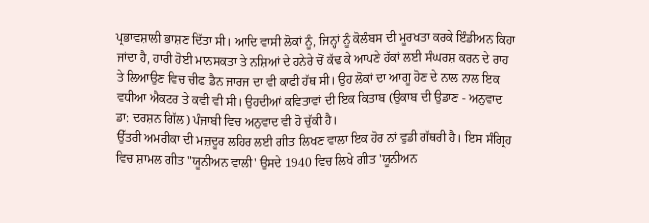ਪ੍ਰਭਾਵਸ਼ਾਲੀ ਭਾਸ਼ਣ ਦਿੱਤਾ ਸੀ। ਆਦਿ ਵਾਸੀ ਲੋਕਾਂ ਨੂੰ, ਜਿਨ੍ਹਾਂ ਨੂੰ ਕੋਲੰਬਸ ਦੀ ਮੂਰਖਤਾ ਕਰਕੇ ਇੰਡੀਅਨ ਕਿਹਾ ਜਾਂਦਾ ਹੈ, ਹਾਰੀ ਹੋਈ ਮਾਨਸਕਤਾ ਤੇ ਨਸ਼ਿਆਂ ਦੇ ਹਨੇਰੇ ਚੋਂ ਕੱਢ ਕੇ ਆਪਣੇ ਹੱਕਾਂ ਲਈ ਸੰਘਰਸ਼ ਕਰਨ ਦੇ ਰਾਹ ਤੇ ਲਿਆਉਣ ਵਿਚ ਚੀਫ ਡੈਨ ਜਾਰਜ ਦਾ ਵੀ ਕਾਫੀ ਹੱਥ ਸੀ। ਉਹ ਲੋਕਾਂ ਦਾ ਆਗੂ ਹੋਣ ਦੇ ਨਾਲ ਨਾਲ ਇਕ ਵਧੀਆ ਐਕਟਰ ਤੇ ਕਵੀ ਵੀ ਸੀ। ਉਹਦੀਆਂ ਕਵਿਤਾਵਾਂ ਦੀ ਇਕ ਕਿਤਾਬ (ਉਕਾਬ ਦੀ ਉਡਾਣ - ਅਨੁਵਾਦ ਡਾ: ਦਰਸ਼ਨ ਗਿੱਲ) ਪੰਜਾਬੀ ਵਿਚ ਅਨੁਵਾਦ ਵੀ ਹੋ ਚੁੱਕੀ ਹੈ।
ਉੱਤਰੀ ਅਮਰੀਕਾ ਦੀ ਮਜ਼ਦੂਰ ਲਹਿਰ ਲਈ ਗੀਤ ਲਿਖਣ ਵਾਲਾ ਇਕ ਹੋਰ ਨਾਂ ਵੁਡੀ ਗੱਥਰੀ ਹੈ। ਇਸ ਸੰਗ੍ਰਿਹ ਵਿਚ ਸ਼ਾਮਲ ਗੀਤ "ਯੂਨੀਅਨ ਵਾਲੀ' ਉਸਦੇ 1940 ਵਿਚ ਲਿਖੇ ਗੀਤ 'ਯੂਨੀਅਨ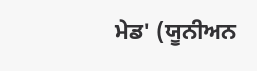ਮੇਡ' (ਯੂਨੀਅਨ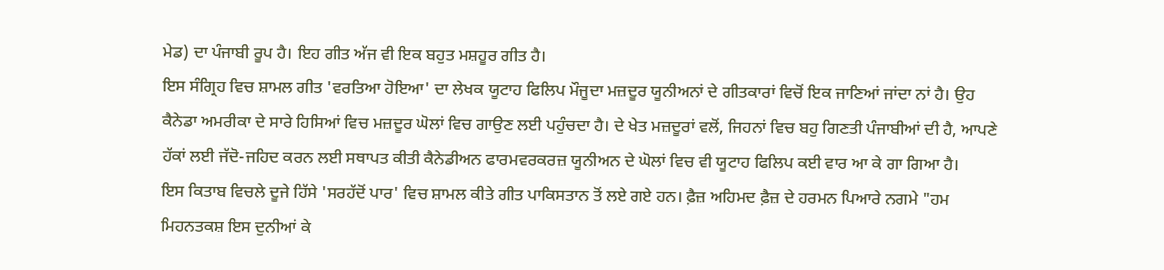ਮੇਡ) ਦਾ ਪੰਜਾਬੀ ਰੂਪ ਹੈ। ਇਹ ਗੀਤ ਅੱਜ ਵੀ ਇਕ ਬਹੁਤ ਮਸ਼ਹੂਰ ਗੀਤ ਹੈ।
ਇਸ ਸੰਗ੍ਰਿਹ ਵਿਚ ਸ਼ਾਮਲ ਗੀਤ 'ਵਰਤਿਆ ਹੋਇਆ' ਦਾ ਲੇਖਕ ਯੂਟਾਹ ਫਿਲਿਪ ਮੌਜੂਦਾ ਮਜ਼ਦੂਰ ਯੂਨੀਅਨਾਂ ਦੇ ਗੀਤਕਾਰਾਂ ਵਿਚੋਂ ਇਕ ਜਾਣਿਆਂ ਜਾਂਦਾ ਨਾਂ ਹੈ। ਉਹ ਕੈਨੇਡਾ ਅਮਰੀਕਾ ਦੇ ਸਾਰੇ ਹਿਸਿਆਂ ਵਿਚ ਮਜ਼ਦੂਰ ਘੋਲਾਂ ਵਿਚ ਗਾਉਣ ਲਈ ਪਹੁੰਚਦਾ ਹੈ। ਦੇ ਖੇਤ ਮਜ਼ਦੂਰਾਂ ਵਲੋਂ, ਜਿਹਨਾਂ ਵਿਚ ਬਹੁ ਗਿਣਤੀ ਪੰਜਾਬੀਆਂ ਦੀ ਹੈ, ਆਪਣੇ ਹੱਕਾਂ ਲਈ ਜੱਦੋ-ਜਹਿਦ ਕਰਨ ਲਈ ਸਥਾਪਤ ਕੀਤੀ ਕੈਨੇਡੀਅਨ ਫਾਰਮਵਰਕਰਜ਼ ਯੂਨੀਅਨ ਦੇ ਘੋਲਾਂ ਵਿਚ ਵੀ ਯੂਟਾਹ ਫਿਲਿਪ ਕਈ ਵਾਰ ਆ ਕੇ ਗਾ ਗਿਆ ਹੈ।
ਇਸ ਕਿਤਾਬ ਵਿਚਲੇ ਦੂਜੇ ਹਿੱਸੇ 'ਸਰਹੱਦੋਂ ਪਾਰ' ਵਿਚ ਸ਼ਾਮਲ ਕੀਤੇ ਗੀਤ ਪਾਕਿਸਤਾਨ ਤੋਂ ਲਏ ਗਏ ਹਨ। ਫ਼ੈਜ਼ ਅਹਿਮਦ ਫ਼ੈਜ਼ ਦੇ ਹਰਮਨ ਪਿਆਰੇ ਨਗਮੇ "ਹਮ ਮਿਹਨਤਕਸ਼ ਇਸ ਦੁਨੀਆਂ ਕੇ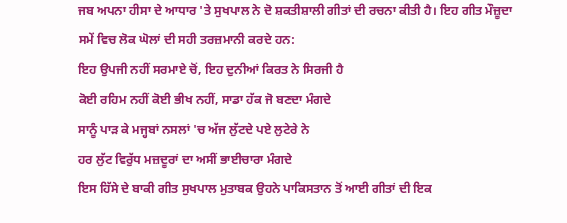ਜਬ ਅਪਨਾ ਹੀਸਾ ਦੇ ਆਧਾਰ 'ਤੇ ਸੁਖਪਾਲ ਨੇ ਦੋ ਸ਼ਕਤੀਸ਼ਾਲੀ ਗੀਤਾਂ ਦੀ ਰਚਨਾ ਕੀਤੀ ਹੈ। ਇਹ ਗੀਤ ਮੌਜ਼ੂਦਾ ਸਮੇਂ ਵਿਚ ਲੋਕ ਘੋਲਾਂ ਦੀ ਸਹੀ ਤਰਜ਼ਮਾਨੀ ਕਰਦੇ ਹਨ:
ਇਹ ਉਪਜੀ ਨਹੀਂ ਸਰਮਾਏ ਚੋਂ, ਇਹ ਦੁਨੀਆਂ ਕਿਰਤ ਨੇ ਸਿਰਜੀ ਹੈ
ਕੋਈ ਰਹਿਮ ਨਹੀਂ ਕੋਈ ਭੀਖ ਨਹੀਂ, ਸਾਡਾ ਹੱਕ ਜੋ ਬਣਦਾ ਮੰਗਦੇ
ਸਾਨੂੰ ਪਾੜ ਕੇ ਮਜ੍ਹਬਾਂ ਨਸਲਾਂ 'ਚ ਅੱਜ ਲੁੱਟਦੇ ਪਏ ਲੁਟੇਰੇ ਨੇ
ਹਰ ਲੁੱਟ ਵਿਰੁੱਧ ਮਜ਼ਦੂਰਾਂ ਦਾ ਅਸੀਂ ਭਾਈਚਾਰਾ ਮੰਗਦੇ
ਇਸ ਹਿੱਸੇ ਦੇ ਬਾਕੀ ਗੀਤ ਸੁਖਪਾਲ ਮੁਤਾਬਕ ਉਹਨੇ ਪਾਕਿਸਤਾਨ ਤੋਂ ਆਈ ਗੀਤਾਂ ਦੀ ਇਕ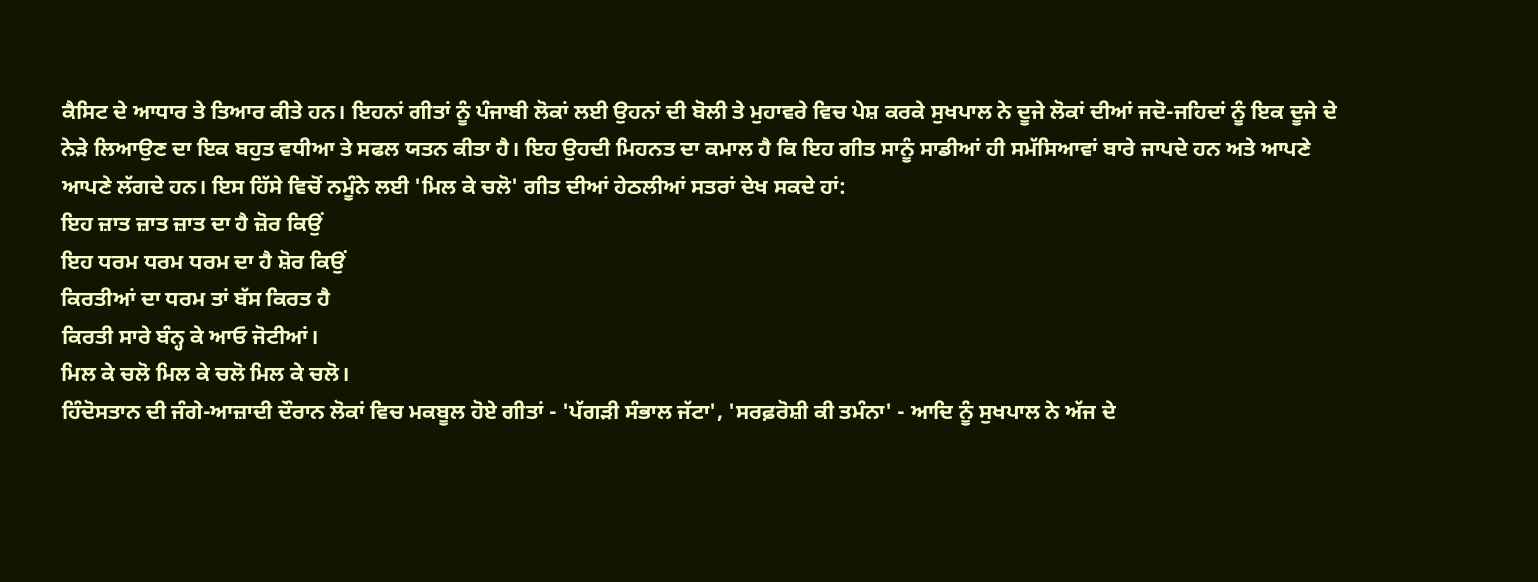ਕੈਸਿਟ ਦੇ ਆਧਾਰ ਤੇ ਤਿਆਰ ਕੀਤੇ ਹਨ। ਇਹਨਾਂ ਗੀਤਾਂ ਨੂੰ ਪੰਜਾਬੀ ਲੋਕਾਂ ਲਈ ਉਹਨਾਂ ਦੀ ਬੋਲੀ ਤੇ ਮੁਹਾਵਰੇ ਵਿਚ ਪੇਸ਼ ਕਰਕੇ ਸੁਖਪਾਲ ਨੇ ਦੂਜੇ ਲੋਕਾਂ ਦੀਆਂ ਜਦੋ-ਜਹਿਦਾਂ ਨੂੰ ਇਕ ਦੂਜੇ ਦੇ ਨੇੜੇ ਲਿਆਉਣ ਦਾ ਇਕ ਬਹੁਤ ਵਧੀਆ ਤੇ ਸਫਲ ਯਤਨ ਕੀਤਾ ਹੈ। ਇਹ ਉਹਦੀ ਮਿਹਨਤ ਦਾ ਕਮਾਲ ਹੈ ਕਿ ਇਹ ਗੀਤ ਸਾਨੂੰ ਸਾਡੀਆਂ ਹੀ ਸਮੱਸਿਆਵਾਂ ਬਾਰੇ ਜਾਪਦੇ ਹਨ ਅਤੇ ਆਪਣੇ ਆਪਣੇ ਲੱਗਦੇ ਹਨ। ਇਸ ਹਿੱਸੇ ਵਿਚੋਂ ਨਮੂੰਨੇ ਲਈ 'ਮਿਲ ਕੇ ਚਲੋ' ਗੀਤ ਦੀਆਂ ਹੇਠਲੀਆਂ ਸਤਰਾਂ ਦੇਖ ਸਕਦੇ ਹਾਂ:
ਇਹ ਜ਼ਾਤ ਜ਼ਾਤ ਜ਼ਾਤ ਦਾ ਹੈ ਜ਼ੋਰ ਕਿਉਂ
ਇਹ ਧਰਮ ਧਰਮ ਧਰਮ ਦਾ ਹੈ ਸ਼ੋਰ ਕਿਉਂ
ਕਿਰਤੀਆਂ ਦਾ ਧਰਮ ਤਾਂ ਬੱਸ ਕਿਰਤ ਹੈ
ਕਿਰਤੀ ਸਾਰੇ ਬੰਨ੍ਹ ਕੇ ਆਓ ਜੋਟੀਆਂ।
ਮਿਲ ਕੇ ਚਲੋ ਮਿਲ ਕੇ ਚਲੋ ਮਿਲ ਕੇ ਚਲੋ।
ਹਿੰਦੋਸਤਾਨ ਦੀ ਜੰਗੇ-ਆਜ਼ਾਦੀ ਦੌਰਾਨ ਲੋਕਾਂ ਵਿਚ ਮਕਬੂਲ ਹੋਏ ਗੀਤਾਂ - 'ਪੱਗੜੀ ਸੰਭਾਲ ਜੱਟਾ', 'ਸਰਫ਼ਰੋਸ਼ੀ ਕੀ ਤਮੰਨਾ' - ਆਦਿ ਨੂੰ ਸੁਖਪਾਲ ਨੇ ਅੱਜ ਦੇ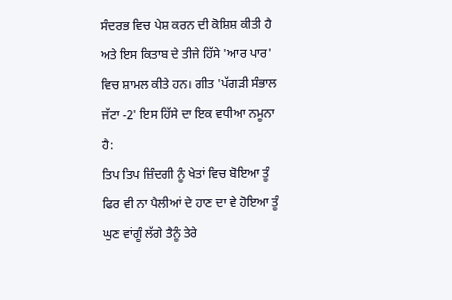ਸੰਦਰਭ ਵਿਚ ਪੇਸ਼ ਕਰਨ ਦੀ ਕੋਸ਼ਿਸ਼ ਕੀਤੀ ਹੈ ਅਤੇ ਇਸ ਕਿਤਾਬ ਦੇ ਤੀਜੇ ਹਿੱਸੇ 'ਆਰ ਪਾਰ' ਵਿਚ ਸ਼ਾਮਲ ਕੀਤੇ ਹਨ। ਗੀਤ 'ਪੱਗੜੀ ਸੰਭਾਲ ਜੱਟਾ -2' ਇਸ ਹਿੱਸੇ ਦਾ ਇਕ ਵਧੀਆ ਨਮੂਨਾ ਹੈ:
ਤਿਪ ਤਿਪ ਜ਼ਿੰਦਗੀ ਨੂੰ ਖੇਤਾਂ ਵਿਚ ਬੋਇਆ ਤੂੰ
ਫਿਰ ਵੀ ਨਾ ਪੈਲੀਆਂ ਦੇ ਹਾਣ ਦਾ ਵੇ ਹੋਇਆ ਤੂੰ
ਘੁਣ ਵਾਂਗੂੰ ਲੱਗੇ ਤੈਨੂੰ ਤੇਰੇ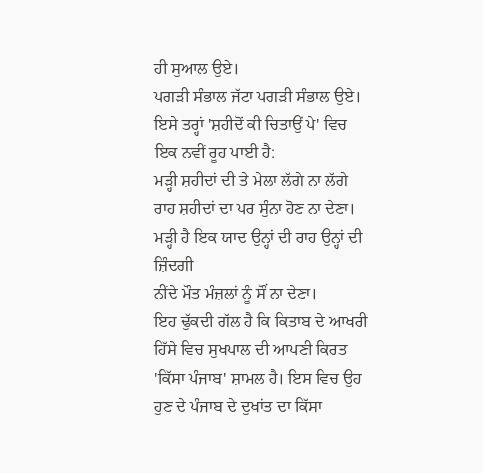ਹੀ ਸੁਆਲ ਉਏ।
ਪਗੜੀ ਸੰਭਾਲ ਜੱਟਾ ਪਗੜੀ ਸੰਭਾਲ ਉਏ।
ਇਸੇ ਤਰ੍ਹਾਂ 'ਸ਼ਹੀਦੋਂ ਕੀ ਚਿਤਾਉਂ ਪੇ' ਵਿਚ ਇਕ ਨਵੀਂ ਰੂਹ ਪਾਈ ਹੈ:
ਮੜ੍ਹੀ ਸ਼ਹੀਦਾਂ ਦੀ ਤੇ ਮੇਲਾ ਲੱਗੇ ਨਾ ਲੱਗੇ
ਰਾਹ ਸ਼ਹੀਦਾਂ ਦਾ ਪਰ ਸੁੰਨਾ ਹੋਣ ਨਾ ਦੇਣਾ।
ਮੜ੍ਹੀ ਹੈ ਇਕ ਯਾਦ ਉਨ੍ਹਾਂ ਦੀ ਰਾਹ ਉਨ੍ਹਾਂ ਦੀ ਜ਼ਿੰਦਗੀ
ਨੀਂਦੇ ਮੌਤ ਮੰਜ਼ਲਾਂ ਨੂੰ ਸੌਂ ਨਾ ਦੇਣਾ।
ਇਹ ਢੁੱਕਦੀ ਗੱਲ ਹੈ ਕਿ ਕਿਤਾਬ ਦੇ ਆਖਰੀ ਹਿੱਸੇ ਵਿਚ ਸੁਖਪਾਲ ਦੀ ਆਪਣੀ ਕਿਰਤ 'ਕਿੱਸਾ ਪੰਜਾਬ' ਸ਼ਾਮਲ ਹੈ। ਇਸ ਵਿਚ ਉਹ ਹੁਣ ਦੇ ਪੰਜਾਬ ਦੇ ਦੁਖਾਂਤ ਦਾ ਕਿੱਸਾ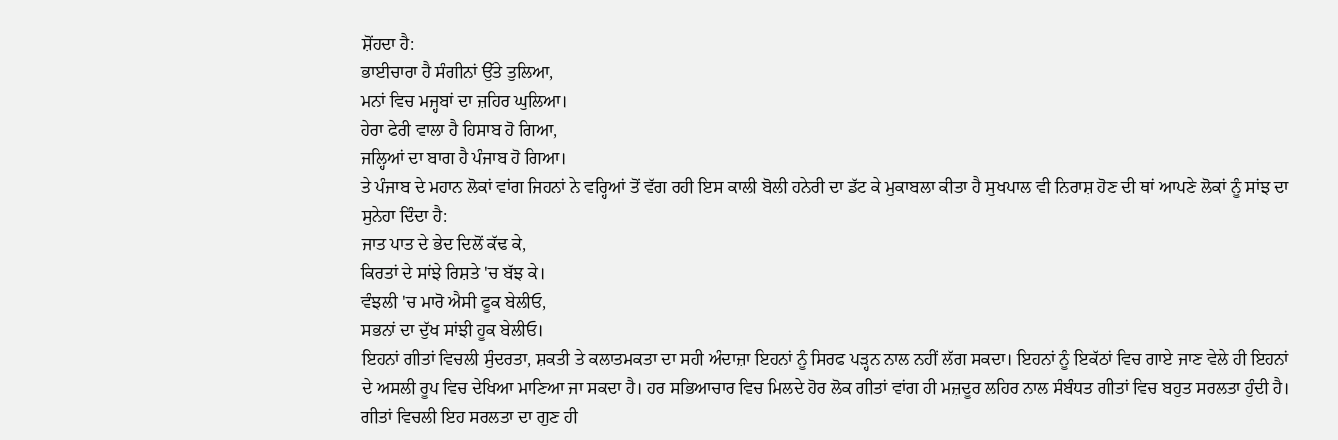ਸ਼ੋਂਹਦਾ ਹੈ:
ਭਾਈਚਾਰਾ ਹੈ ਸੰਗੀਨਾਂ ਉੱਤੇ ਤੁਲਿਆ,
ਮਨਾਂ ਵਿਚ ਮਜ੍ਹਬਾਂ ਦਾ ਜ਼ਹਿਰ ਘੁਲਿਆ।
ਹੇਰਾ ਫੇਰੀ ਵਾਲਾ ਹੈ ਹਿਸਾਬ ਹੋ ਗਿਆ,
ਜਲ੍ਹਿਆਂ ਦਾ ਬਾਗ ਹੈ ਪੰਜਾਬ ਹੋ ਗਿਆ।
ਤੇ ਪੰਜਾਬ ਦੇ ਮਹਾਨ ਲੋਕਾਂ ਵਾਂਗ ਜਿਹਨਾਂ ਨੇ ਵਰ੍ਹਿਆਂ ਤੋਂ ਵੱਗ ਰਹੀ ਇਸ ਕਾਲੀ ਬੋਲੀ ਹਨੇਰੀ ਦਾ ਡੱਟ ਕੇ ਮੁਕਾਬਲਾ ਕੀਤਾ ਹੈ ਸੁਖਪਾਲ ਵੀ ਨਿਰਾਸ਼ ਹੋਣ ਦੀ ਥਾਂ ਆਪਣੇ ਲੋਕਾਂ ਨੂੰ ਸਾਂਝ ਦਾ ਸੁਨੇਹਾ ਦਿੰਦਾ ਹੈ:
ਜਾਤ ਪਾਤ ਦੇ ਭੇਦ ਦਿਲੋਂ ਕੱਢ ਕੇ,
ਕਿਰਤਾਂ ਦੇ ਸਾਂਝੇ ਰਿਸ਼ਤੇ 'ਚ ਬੱਝ ਕੇ।
ਵੰਝਲੀ 'ਚ ਮਾਰੋ ਐਸੀ ਫੂਕ ਬੇਲੀਓ,
ਸਭਨਾਂ ਦਾ ਦੁੱਖ ਸਾਂਝੀ ਹੂਕ ਬੇਲੀਓ।
ਇਹਨਾਂ ਗੀਤਾਂ ਵਿਚਲੀ ਸੁੰਦਰਤਾ, ਸ਼ਕਤੀ ਤੇ ਕਲਾਤਮਕਤਾ ਦਾ ਸਹੀ ਅੰਦਾਜ਼ਾ ਇਹਨਾਂ ਨੂੰ ਸਿਰਫ ਪੜ੍ਹਨ ਨਾਲ ਨਹੀਂ ਲੱਗ ਸਕਦਾ। ਇਹਨਾਂ ਨੂੰ ਇਕੱਠਾਂ ਵਿਚ ਗਾਏ ਜਾਣ ਵੇਲੇ ਹੀ ਇਹਨਾਂ ਦੇ ਅਸਲੀ ਰੂਪ ਵਿਚ ਦੇਖਿਆ ਮਾਣਿਆ ਜਾ ਸਕਦਾ ਹੈ। ਹਰ ਸਭਿਆਚਾਰ ਵਿਚ ਮਿਲਦੇ ਹੋਰ ਲੋਕ ਗੀਤਾਂ ਵਾਂਗ ਹੀ ਮਜ਼ਦੂਰ ਲਹਿਰ ਨਾਲ ਸੰਬੰਧਤ ਗੀਤਾਂ ਵਿਚ ਬਹੁਤ ਸਰਲਤਾ ਹੁੰਦੀ ਹੈ। ਗੀਤਾਂ ਵਿਚਲੀ ਇਹ ਸਰਲਤਾ ਦਾ ਗੁਣ ਹੀ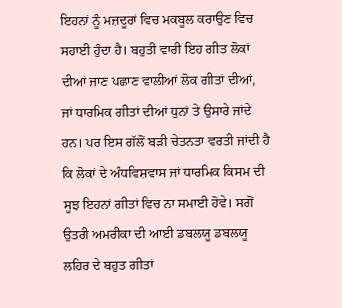ਇਹਨਾਂ ਨੂੰ ਮਜ਼ਦੂਰਾਂ ਵਿਚ ਮਕਬੂਲ ਕਰਾਉਣ ਵਿਚ ਸਹਾਈ ਹੁੰਦਾ ਹੈ। ਬਹੁਤੀ ਵਾਰੀ ਇਹ ਗੀਤ ਲੋਕਾਂ ਦੀਆਂ ਜਾਣ ਪਛਾਣ ਵਾਲੀਆਂ ਲੋਕ ਗੀਤਾਂ ਦੀਆਂ, ਜਾਂ ਧਾਰਮਿਕ ਗੀਤਾਂ ਦੀਆਂ ਧੁਨਾਂ ਤੇ ਉਸਾਰੇ ਜਾਂਦੇ ਹਨ। ਪਰ ਇਸ ਗੱਲੋਂ ਬੜੀ ਚੇਤਨਤਾ ਵਰਤੀ ਜਾਂਦੀ ਹੈ ਕਿ ਲੋਕਾਂ ਦੇ ਅੰਧਵਿਸ਼ਵਾਸ ਜਾਂ ਧਾਰਮਿਕ ਕਿਸਮ ਦੀ ਸੂਝ ਇਹਨਾਂ ਗੀਤਾਂ ਵਿਚ ਨਾ ਸਮਾਈ ਹੋਵੇ। ਸਗੋਂ ਉਤਰੀ ਅਮਰੀਕਾ ਦੀ ਆਈ ਡਬਲਯੂ ਡਬਲਯੂ ਲਹਿਰ ਦੇ ਬਹੁਤ ਗੀਤਾਂ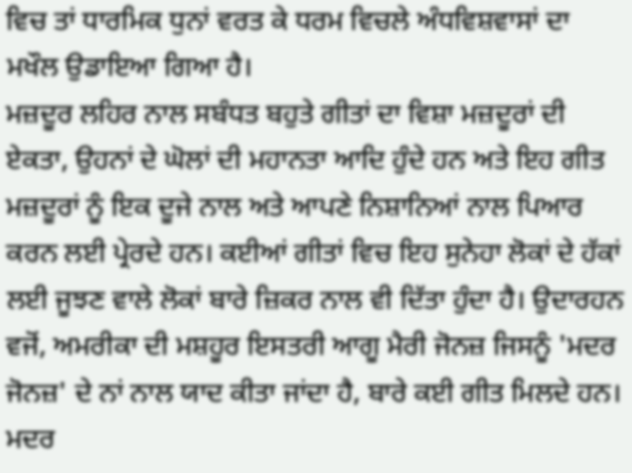ਵਿਚ ਤਾਂ ਧਾਰਮਿਕ ਧੁਨਾਂ ਵਰਤ ਕੇ ਧਰਮ ਵਿਚਲੇ ਅੰਧਵਿਸ਼ਵਾਸਾਂ ਦਾ ਮਖੌਲ ਉਡਾਇਆ ਗਿਆ ਹੈ।
ਮਜ਼ਦੂਰ ਲਹਿਰ ਨਾਲ ਸਬੰਧਤ ਬਹੁਤੇ ਗੀਤਾਂ ਦਾ ਵਿਸ਼ਾ ਮਜ਼ਦੂਰਾਂ ਦੀ ਏਕਤਾ, ਉਹਨਾਂ ਦੇ ਘੋਲਾਂ ਦੀ ਮਹਾਨਤਾ ਆਦਿ ਹੁੰਦੇ ਹਨ ਅਤੇ ਇਹ ਗੀਤ ਮਜ਼ਦੂਰਾਂ ਨੂੰ ਇਕ ਦੂਜੇ ਨਾਲ ਅਤੇ ਆਪਣੇ ਨਿਸ਼ਾਨਿਆਂ ਨਾਲ ਪਿਆਰ ਕਰਨ ਲਈ ਪ੍ਰੇਰਦੇ ਹਨ। ਕਈਆਂ ਗੀਤਾਂ ਵਿਚ ਇਹ ਸੁਨੇਹਾ ਲੋਕਾਂ ਦੇ ਹੱਕਾਂ ਲਈ ਜੂਝਣ ਵਾਲੇ ਲੋਕਾਂ ਬਾਰੇ ਜ਼ਿਕਰ ਨਾਲ ਵੀ ਦਿੱਤਾ ਹੁੰਦਾ ਹੈ। ਉਦਾਰਹਨ ਵਜੋਂ, ਅਮਰੀਕਾ ਦੀ ਮਸ਼ਹੂਰ ਇਸਤਰੀ ਆਗੂ ਮੈਰੀ ਜੋਨਜ਼ ਜਿਸਨੂੰ 'ਮਦਰ ਜੋਨਜ਼' ਦੇ ਨਾਂ ਨਾਲ ਯਾਦ ਕੀਤਾ ਜਾਂਦਾ ਹੈ, ਬਾਰੇ ਕਈ ਗੀਤ ਮਿਲਦੇ ਹਨ। ਮਦਰ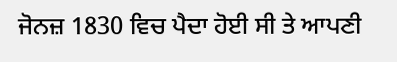ਜੋਨਜ਼ 1830 ਵਿਚ ਪੈਦਾ ਹੋਈ ਸੀ ਤੇ ਆਪਣੀ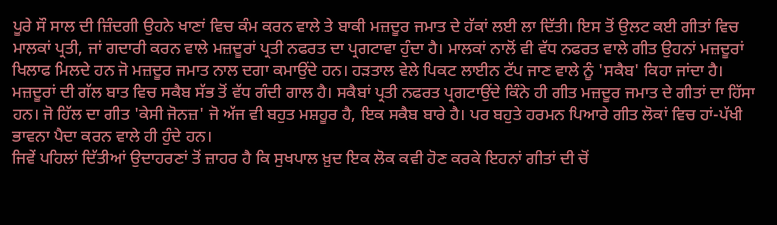ਪੂਰੇ ਸੌ ਸਾਲ ਦੀ ਜ਼ਿੰਦਗੀ ਉਹਨੇ ਖਾਣਾਂ ਵਿਚ ਕੰਮ ਕਰਨ ਵਾਲੇ ਤੇ ਬਾਕੀ ਮਜ਼ਦੂਰ ਜਮਾਤ ਦੇ ਹੱਕਾਂ ਲਈ ਲਾ ਦਿੱਤੀ। ਇਸ ਤੋਂ ਉਲਟ ਕਈ ਗੀਤਾਂ ਵਿਚ ਮਾਲਕਾਂ ਪ੍ਰਤੀ, ਜਾਂ ਗਦਾਰੀ ਕਰਨ ਵਾਲੇ ਮਜ਼ਦੂਰਾਂ ਪ੍ਰਤੀ ਨਫਰਤ ਦਾ ਪ੍ਰਗਟਾਵਾ ਹੁੰਦਾ ਹੈ। ਮਾਲਕਾਂ ਨਾਲੋਂ ਵੀ ਵੱਧ ਨਫਰਤ ਵਾਲੇ ਗੀਤ ਉਹਨਾਂ ਮਜ਼ਦੂਰਾਂ ਖਿਲਾਫ ਮਿਲਦੇ ਹਨ ਜੋ ਮਜ਼ਦੂਰ ਜਮਾਤ ਨਾਲ ਦਗਾ ਕਮਾਉਂਦੇ ਹਨ। ਹੜਤਾਲ ਵੇਲੇ ਪਿਕਟ ਲਾਈਨ ਟੱਪ ਜਾਣ ਵਾਲੇ ਨੂੰ 'ਸਕੈਬ' ਕਿਹਾ ਜਾਂਦਾ ਹੈ। ਮਜ਼ਦੂਰਾਂ ਦੀ ਗੱਲ ਬਾਤ ਵਿਚ ਸਕੈਬ ਸੱਭ ਤੋਂ ਵੱਧ ਗੰਦੀ ਗਾਲ ਹੈ। ਸਕੈਬਾਂ ਪ੍ਰਤੀ ਨਫਰਤ ਪ੍ਰਗਟਾਉਂਦੇ ਕਿੰਨੇ ਹੀ ਗੀਤ ਮਜ਼ਦੂਰ ਜਮਾਤ ਦੇ ਗੀਤਾਂ ਦਾ ਹਿੱਸਾ ਹਨ। ਜੋ ਹਿੱਲ ਦਾ ਗੀਤ 'ਕੇਸੀ ਜੋਨਜ਼' ਜੋ ਅੱਜ ਵੀ ਬਹੁਤ ਮਸ਼ਹੂਰ ਹੈ, ਇਕ ਸਕੈਬ ਬਾਰੇ ਹੈ। ਪਰ ਬਹੁਤੇ ਹਰਮਨ ਪਿਆਰੇ ਗੀਤ ਲੋਕਾਂ ਵਿਚ ਹਾਂ-ਪੱਖੀ ਭਾਵਨਾ ਪੈਦਾ ਕਰਨ ਵਾਲੇ ਹੀ ਹੁੰਦੇ ਹਨ।
ਜਿਵੇਂ ਪਹਿਲਾਂ ਦਿੱਤੀਆਂ ਉਦਾਹਰਣਾਂ ਤੋਂ ਜ਼ਾਹਰ ਹੈ ਕਿ ਸੁਖਪਾਲ ਖ਼ੁਦ ਇਕ ਲੋਕ ਕਵੀ ਹੋਣ ਕਰਕੇ ਇਹਨਾਂ ਗੀਤਾਂ ਦੀ ਚੋਂ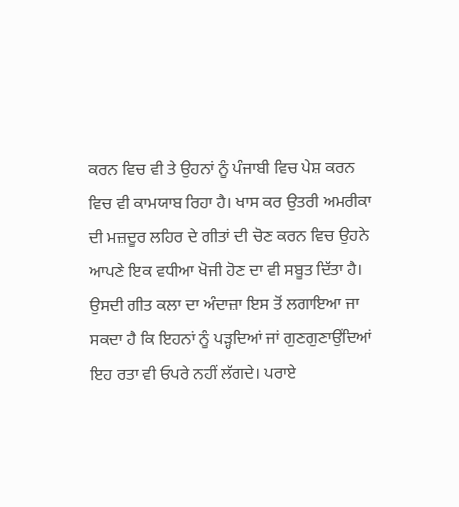ਕਰਨ ਵਿਚ ਵੀ ਤੇ ਉਹਨਾਂ ਨੂੰ ਪੰਜਾਬੀ ਵਿਚ ਪੇਸ਼ ਕਰਨ ਵਿਚ ਵੀ ਕਾਮਯਾਬ ਰਿਹਾ ਹੈ। ਖਾਸ ਕਰ ਉਤਰੀ ਅਮਰੀਕਾ ਦੀ ਮਜ਼ਦੂਰ ਲਹਿਰ ਦੇ ਗੀਤਾਂ ਦੀ ਚੋਣ ਕਰਨ ਵਿਚ ਉਹਨੇ ਆਪਣੇ ਇਕ ਵਧੀਆ ਖੋਜੀ ਹੋਣ ਦਾ ਵੀ ਸਬੂਤ ਦਿੱਤਾ ਹੈ। ਉਸਦੀ ਗੀਤ ਕਲਾ ਦਾ ਅੰਦਾਜ਼ਾ ਇਸ ਤੋਂ ਲਗਾਇਆ ਜਾ ਸਕਦਾ ਹੈ ਕਿ ਇਹਨਾਂ ਨੂੰ ਪੜ੍ਹਦਿਆਂ ਜਾਂ ਗੁਣਗੁਣਾਉਂਦਿਆਂ ਇਹ ਰਤਾ ਵੀ ਓਪਰੇ ਨਹੀਂ ਲੱਗਦੇ। ਪਰਾਏ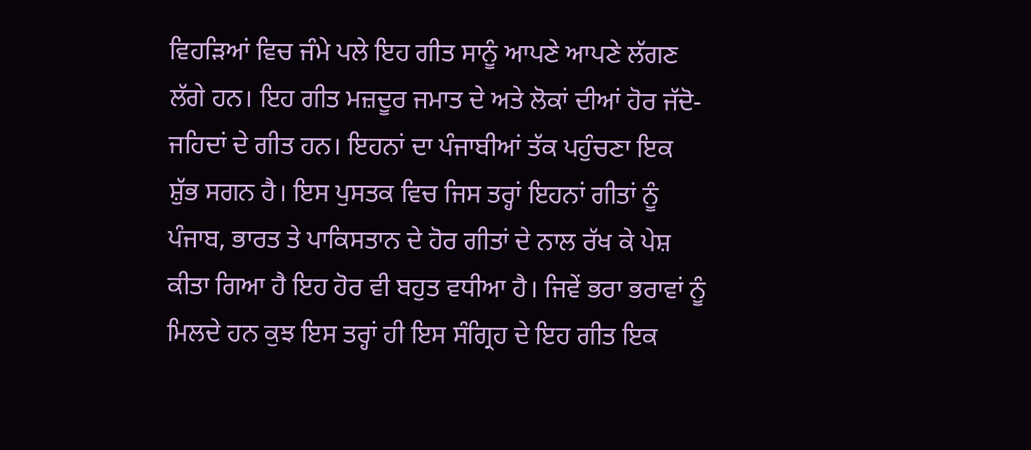ਵਿਹੜਿਆਂ ਵਿਚ ਜੰਮੇ ਪਲੇ ਇਹ ਗੀਤ ਸਾਨੂੰ ਆਪਣੇ ਆਪਣੇ ਲੱਗਣ ਲੱਗੇ ਹਨ। ਇਹ ਗੀਤ ਮਜ਼ਦੂਰ ਜਮਾਤ ਦੇ ਅਤੇ ਲੋਕਾਂ ਦੀਆਂ ਹੋਰ ਜੱਦੋ-ਜਹਿਦਾਂ ਦੇ ਗੀਤ ਹਨ। ਇਹਨਾਂ ਦਾ ਪੰਜਾਬੀਆਂ ਤੱਕ ਪਹੁੰਚਣਾ ਇਕ ਸ਼ੁੱਭ ਸਗਨ ਹੈ। ਇਸ ਪੁਸਤਕ ਵਿਚ ਜਿਸ ਤਰ੍ਹਾਂ ਇਹਨਾਂ ਗੀਤਾਂ ਨੂੰ ਪੰਜਾਬ, ਭਾਰਤ ਤੇ ਪਾਕਿਸਤਾਨ ਦੇ ਹੋਰ ਗੀਤਾਂ ਦੇ ਨਾਲ ਰੱਖ ਕੇ ਪੇਸ਼ ਕੀਤਾ ਗਿਆ ਹੈ ਇਹ ਹੋਰ ਵੀ ਬਹੁਤ ਵਧੀਆ ਹੈ। ਜਿਵੇਂ ਭਰਾ ਭਰਾਵਾਂ ਨੂੰ ਮਿਲਦੇ ਹਨ ਕੁਝ ਇਸ ਤਰ੍ਹਾਂ ਹੀ ਇਸ ਸੰਗ੍ਰਿਹ ਦੇ ਇਹ ਗੀਤ ਇਕ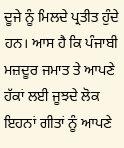ਦੂਜੇ ਨੂੰ ਮਿਲਦੇ ਪ੍ਰਤੀਤ ਹੁੰਦੇ ਹਨ। ਆਸ ਹੈ ਕਿ ਪੰਜਾਬੀ ਮਜ਼ਦੂਰ ਜਮਾਤ ਤੇ ਆਪਣੇ ਹੱਕਾਂ ਲਈ ਜੂਝਦੇ ਲੋਕ ਇਹਨਾਂ ਗੀਤਾਂ ਨੂੰ ਆਪਣੇ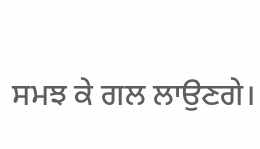ਸਮਝ ਕੇ ਗਲ ਲਾਉਣਗੇ।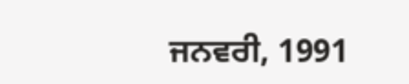ਜਨਵਰੀ, 1991